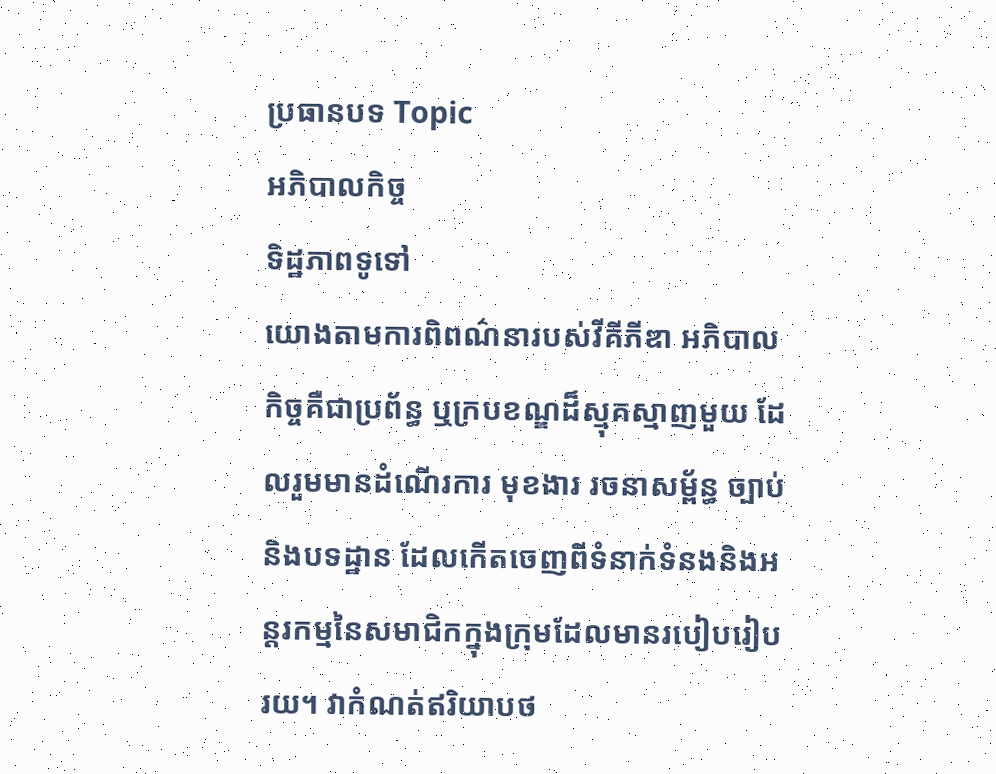ប្រធានបទ Topic
អភិបាលកិច្ច
ទិដ្ឋភាពទូទៅ
យោងតាមការពិពណ៌នារបស់វីគីភីឌា អភិបាលកិច្ចគឺជាប្រព័ន្ធ ឬក្របខណ្ឌដ៏ស្មុគស្មាញមួយ ដែលរួមមានដំណើរការ មុខងារ រចនាសម្ព័ន្ធ ច្បាប់ និងបទដ្ឋាន ដែលកើតចេញពីទំនាក់ទំនងនិងអន្តរកម្មនៃសមាជិកក្នុងក្រុមដែលមានរបៀបរៀបរយ។ វាកំណត់ឥរិយាបថ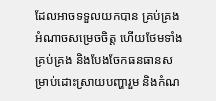ដែលអាចទទួលយកបាន គ្រប់គ្រងអំណាចសម្រេចចិត្ត ហើយថែមទាំងគ្រប់គ្រង និងបែងចែកធនធានសម្រាប់ដោះស្រាយបញ្ហារួម និងកំណ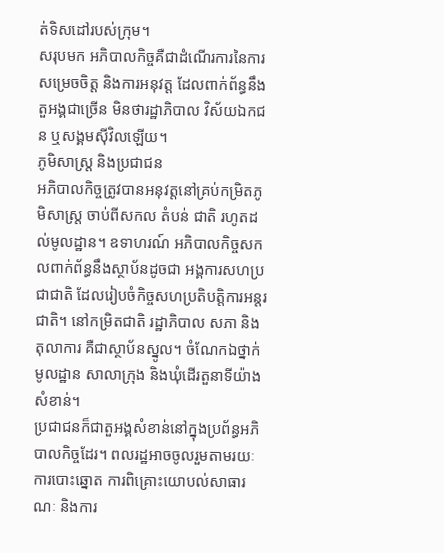ត់ទិសដៅរបស់ក្រុម។
សរុបមក អភិបាលកិច្ចគឺជាដំណើរការនៃការសម្រេចចិត្ត និងការអនុវត្ត ដែលពាក់ព័ន្ធនឹងតួអង្គជាច្រើន មិនថារដ្ឋាភិបាល វិស័យឯកជន ឬសង្គមស៊ីវិលឡើយ។
ភូមិសាស្ត្រ និងប្រជាជន
អភិបាលកិច្ចត្រូវបានអនុវត្តនៅគ្រប់កម្រិតភូមិសាស្ត្រ ចាប់ពីសកល តំបន់ ជាតិ រហូតដល់មូលដ្ឋាន។ ឧទាហរណ៍ អភិបាលកិច្ចសកលពាក់ព័ន្ធនឹងស្ថាប័នដូចជា អង្គការសហប្រជាជាតិ ដែលរៀបចំកិច្ចសហប្រតិបត្តិការអន្តរជាតិ។ នៅកម្រិតជាតិ រដ្ឋាភិបាល សភា និងតុលាការ គឺជាស្ថាប័នស្នូល។ ចំណែកឯថ្នាក់មូលដ្ឋាន សាលាក្រុង និងឃុំដើរតួនាទីយ៉ាងសំខាន់។
ប្រជាជនក៏ជាតួអង្គសំខាន់នៅក្នុងប្រព័ន្ធអភិបាលកិច្ចដែរ។ ពលរដ្ឋអាចចូលរួមតាមរយៈការបោះឆ្នោត ការពិគ្រោះយោបល់សាធារណៈ និងការ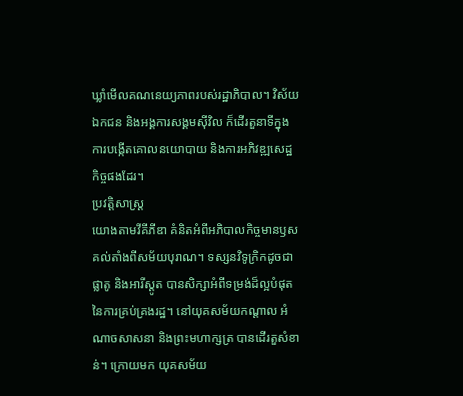ឃ្លាំមើលគណនេយ្យភាពរបស់រដ្ឋាភិបាល។ វិស័យឯកជន និងអង្គការសង្គមស៊ីវិល ក៏ដើរតួនាទីក្នុងការបង្កើតគោលនយោបាយ និងការអភិវឌ្ឍសេដ្ឋកិច្ចផងដែរ។
ប្រវត្តិសាស្ត្រ
យោងតាមវីគីភីឌា គំនិតអំពីអភិបាលកិច្ចមានឫសគល់តាំងពីសម័យបុរាណ។ ទស្សនវិទូក្រិកដូចជា ផ្លាតូ និងអារីស្តូត បានសិក្សាអំពីទម្រង់ដ៏ល្អបំផុតនៃការគ្រប់គ្រងរដ្ឋ។ នៅយុគសម័យកណ្តាល អំណាចសាសនា និងព្រះមហាក្សត្រ បានដើរតួសំខាន់។ ក្រោយមក យុគសម័យ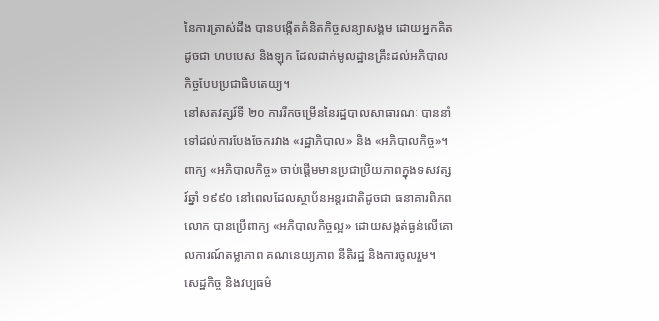នៃការត្រាស់ដឹង បានបង្កើតគំនិតកិច្ចសន្យាសង្គម ដោយអ្នកគិតដូចជា ហបបេស និងឡុក ដែលដាក់មូលដ្ឋានគ្រឹះដល់អភិបាលកិច្ចបែបប្រជាធិបតេយ្យ។
នៅសតវត្សរ៍ទី ២០ ការរីកចម្រើននៃរដ្ឋបាលសាធារណៈ បាននាំទៅដល់ការបែងចែករវាង «រដ្ឋាភិបាល» និង «អភិបាលកិច្ច»។ ពាក្យ «អភិបាលកិច្ច» ចាប់ផ្តើមមានប្រជាប្រិយភាពក្នុងទសវត្សរ៍ឆ្នាំ ១៩៩០ នៅពេលដែលស្ថាប័នអន្តរជាតិដូចជា ធនាគារពិភពលោក បានប្រើពាក្យ «អភិបាលកិច្ចល្អ» ដោយសង្កត់ធ្ងន់លើគោលការណ៍តម្លាភាព គណនេយ្យភាព នីតិរដ្ឋ និងការចូលរួម។
សេដ្ឋកិច្ច និងវប្បធម៌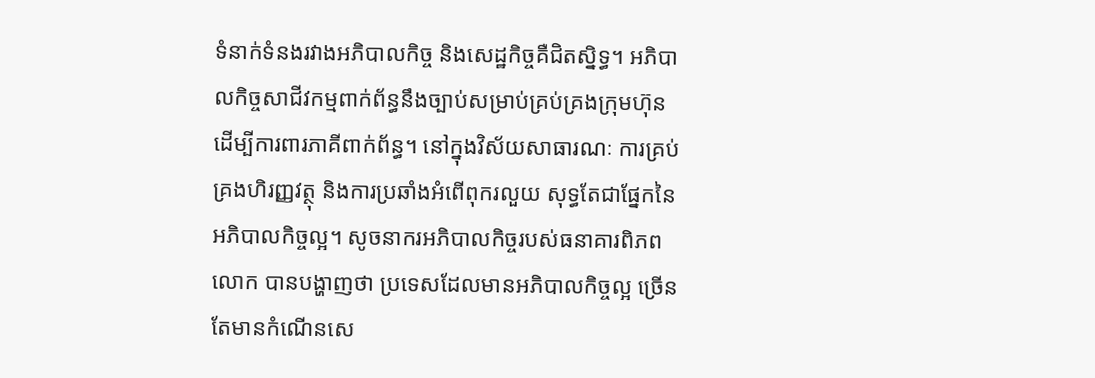ទំនាក់ទំនងរវាងអភិបាលកិច្ច និងសេដ្ឋកិច្ចគឺជិតស្និទ្ធ។ អភិបាលកិច្ចសាជីវកម្មពាក់ព័ន្ធនឹងច្បាប់សម្រាប់គ្រប់គ្រងក្រុមហ៊ុន ដើម្បីការពារភាគីពាក់ព័ន្ធ។ នៅក្នុងវិស័យសាធារណៈ ការគ្រប់គ្រងហិរញ្ញវត្ថុ និងការប្រឆាំងអំពើពុករលួយ សុទ្ធតែជាផ្នែកនៃអភិបាលកិច្ចល្អ។ សូចនាករអភិបាលកិច្ចរបស់ធនាគារពិភពលោក បានបង្ហាញថា ប្រទេសដែលមានអភិបាលកិច្ចល្អ ច្រើនតែមានកំណើនសេ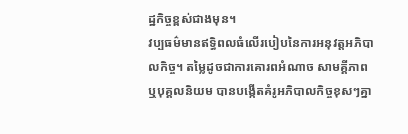ដ្ឋកិច្ចខ្ពស់ជាងមុន។
វប្បធម៌មានឥទ្ធិពលធំលើរបៀបនៃការអនុវត្តអភិបាលកិច្ច។ តម្លៃដូចជាការគោរពអំណាច សាមគ្គីភាព ឬបុគ្គលនិយម បានបង្កើតគំរូអភិបាលកិច្ចខុសៗគ្នា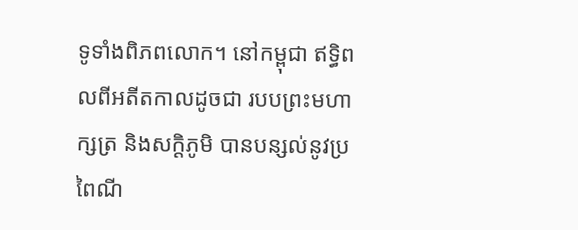ទូទាំងពិភពលោក។ នៅកម្ពុជា ឥទ្ធិពលពីអតីតកាលដូចជា របបព្រះមហាក្សត្រ និងសក្តិភូមិ បានបន្សល់នូវប្រពៃណី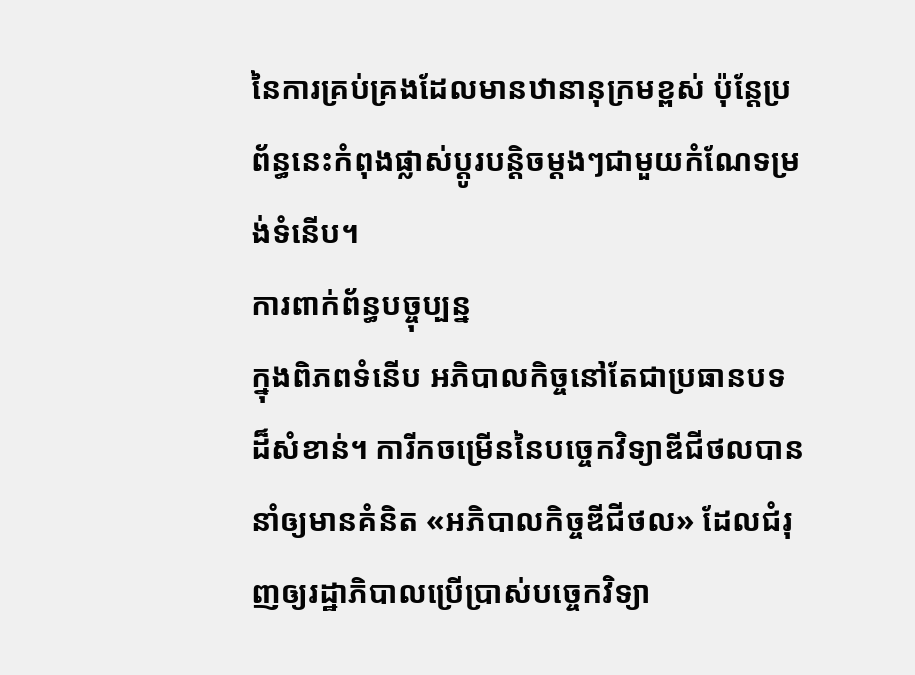នៃការគ្រប់គ្រងដែលមានឋានានុក្រមខ្ពស់ ប៉ុន្តែប្រព័ន្ធនេះកំពុងផ្លាស់ប្តូរបន្តិចម្តងៗជាមួយកំណែទម្រង់ទំនើប។
ការពាក់ព័ន្ធបច្ចុប្បន្ន
ក្នុងពិភពទំនើប អភិបាលកិច្ចនៅតែជាប្រធានបទដ៏សំខាន់។ ការីកចម្រើននៃបច្ចេកវិទ្យាឌីជីថលបាននាំឲ្យមានគំនិត «អភិបាលកិច្ចឌីជីថល» ដែលជំរុញឲ្យរដ្ឋាភិបាលប្រើប្រាស់បច្ចេកវិទ្យា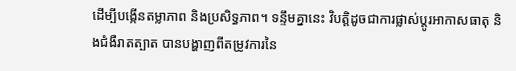ដើម្បីបង្កើនតម្លាភាព និងប្រសិទ្ធភាព។ ទន្ទឹមគ្នានេះ វិបត្តិដូចជាការផ្លាស់ប្តូរអាកាសធាតុ និងជំងឺរាតត្បាត បានបង្ហាញពីតម្រូវការនៃ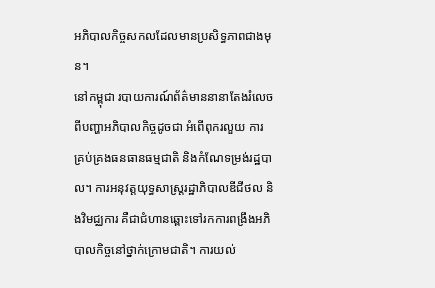អភិបាលកិច្ចសកលដែលមានប្រសិទ្ធភាពជាងមុន។
នៅកម្ពុជា របាយការណ៍ព័ត៌មាននានាតែងរំលេចពីបញ្ហាអភិបាលកិច្ចដូចជា អំពើពុករលួយ ការគ្រប់គ្រងធនធានធម្មជាតិ និងកំណែទម្រង់រដ្ឋបាល។ ការអនុវត្តយុទ្ធសាស្ត្ររដ្ឋាភិបាលឌីជីថល និងវិមជ្ឈការ គឺជាជំហានឆ្ពោះទៅរកការពង្រឹងអភិបាលកិច្ចនៅថ្នាក់ក្រោមជាតិ។ ការយល់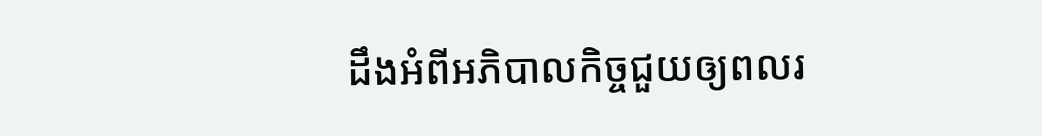ដឹងអំពីអភិបាលកិច្ចជួយឲ្យពលរ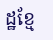ដ្ឋខ្មែ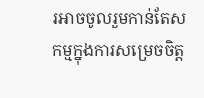រអាចចូលរួមកាន់តែសកម្មក្នុងការសម្រេចចិត្ត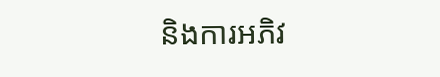និងការអភិវ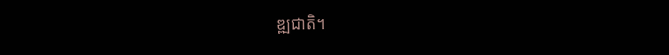ឌ្ឍជាតិ។